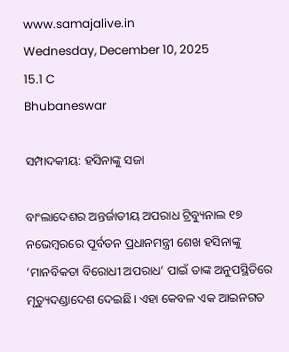www.samajalive.in
Wednesday, December 10, 2025
15.1 C
Bhubaneswar

ସମ୍ପାଦକୀୟ: ହସିନାଙ୍କୁ ସଜା

ବାଂଲାଦେଶର ଅନ୍ତର୍ଜାତୀୟ ଅପରାଧ ଟ୍ରିବ୍ୟୁନାଲ ୧୭ ନଭେମ୍ବରରେ ପୂର୍ବତନ ପ୍ରଧାନମନ୍ତ୍ରୀ ଶେଖ ହସିନାଙ୍କୁ ‘ମାନବିକତା ବିରୋଧୀ ଅପରାଧ’ ପାଇଁ ତାଙ୍କ ଅନୁପସ୍ଥିତିରେ ମୃତ୍ୟୁଦଣ୍ଡାଦେଶ ଦେଇଛି। ଏହା କେବଳ ଏକ ଆଇନଗତ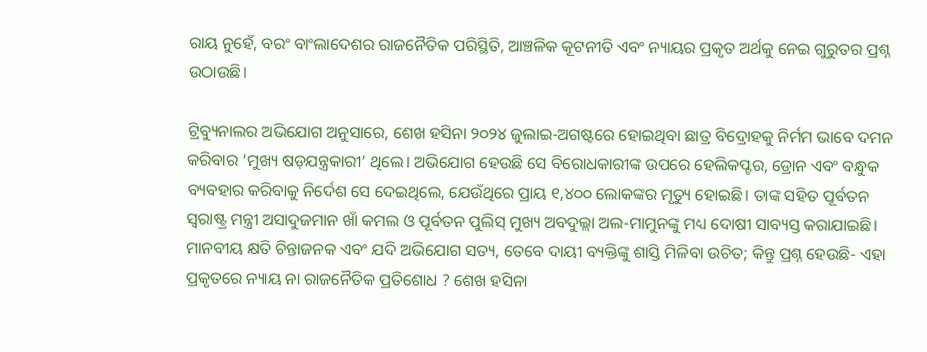ରାୟ ନୁହେଁ, ବରଂ ବାଂଲାଦେଶର ରାଜନୈତିକ ପରିସ୍ଥିତି, ଆଞ୍ଚଳିକ କୂଟନୀତି ଏବଂ ନ୍ୟାୟର ପ୍ରକୃତ ଅର୍ଥକୁ ନେଇ ଗୁରୁତର ପ୍ରଶ୍ନ ଉଠାଉଛି।

ଟ୍ରିବ୍ୟୁନାଲର ଅଭିଯୋଗ ଅନୁସାରେ, ଶେଖ ହସିନା ୨୦୨୪ ଜୁଲାଇ-ଅଗଷ୍ଟରେ ହୋଇଥିବା ଛାତ୍ର ବିଦ୍ରୋହକୁ ନିର୍ମମ ଭାବେ ଦମନ କରିବାର ‘ମୁଖ୍ୟ ଷଡ଼ଯନ୍ତ୍ରକାରୀ’ ଥିଲେ। ଅଭିଯୋଗ ହେଉଛି ସେ ବିରୋଧକାରୀଙ୍କ ଉପରେ ହେଲିକପ୍ଟର, ଡ୍ରୋନ ଏବଂ ବନ୍ଧୁକ ବ୍ୟବହାର କରିବାକୁ ନିର୍ଦେଶ ସେ ଦେଇଥିଲେ, ଯେଉଁଥିରେ ପ୍ରାୟ ୧,୪୦୦ ଲୋକଙ୍କର ମୃତ୍ୟୁ ହୋଇଛି। ତାଙ୍କ ସହିତ ପୂର୍ବତନ ସ୍ୱରାଷ୍ଟ୍ର ମନ୍ତ୍ରୀ ଅସାଦୁଜମାନ ଖାଁ କମଲ ଓ ପୂର୍ବତନ ପୁଲିସ୍ ମୁଖ୍ୟ ଅବଦୁଲ୍ଲା ଅଲ-ମାମୁନଙ୍କୁ ମଧ୍ୟ ଦୋଷୀ ସାବ୍ୟସ୍ତ କରାଯାଇଛି। ମାନବୀୟ କ୍ଷତି ଚିନ୍ତାଜନକ ଏବଂ ଯଦି ଅଭିଯୋଗ ସତ୍ୟ, ତେବେ ଦାୟୀ ବ୍ୟକ୍ତିଙ୍କୁ ଶାସ୍ତି ମିଳିବା ଉଚିତ; କିନ୍ତୁ ପ୍ରଶ୍ନ ହେଉଛି- ଏହା ପ୍ରକୃତରେ ନ୍ୟାୟ ନା ରାଜନୈତିକ ପ୍ରତିଶୋଧ ? ଶେଖ ହସିନା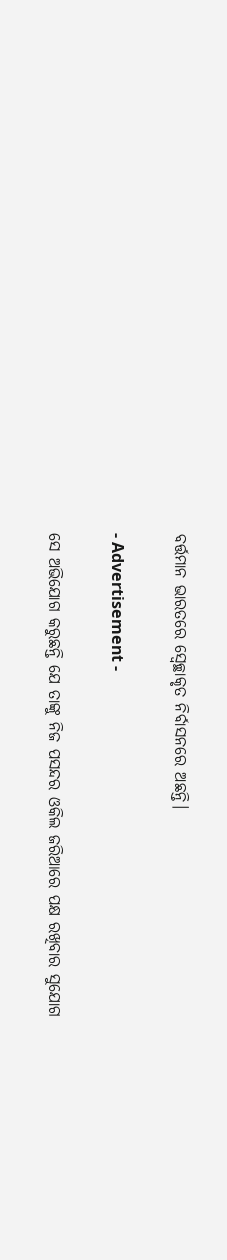ବର୍ତ୍ତମାନ ଭାରତରେ ସ୍ବେଚ୍ଛାକୃତ ନିର୍ବାସନରେ ଅଛନ୍ତି।

- Advertisement -

ସେ ଅଭିଯୋଗ କରୁଛନ୍ତି ଯେ ତାଙ୍କୁ ନିଜ ପସନ୍ଦର ଓକିଲ ଜରିଆରେ ପକ୍ଷ ରଖିବାର ସୁଯୋଗ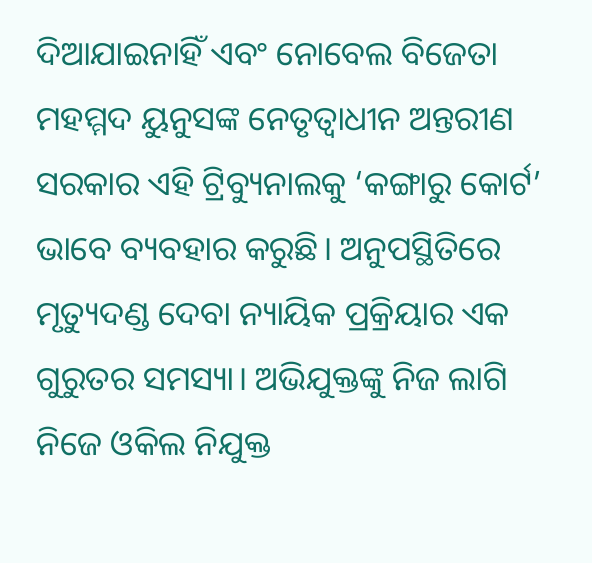ଦିଆଯାଇନାହିଁ ଏବଂ ନୋବେଲ ବିଜେତା ମହମ୍ମଦ ୟୁନୁସଙ୍କ ନେତୃତ୍ୱାଧୀନ ଅନ୍ତରୀଣ ସରକାର ଏହି ଟ୍ରିବ୍ୟୁନାଲକୁ ‘କଙ୍ଗାରୁ କୋର୍ଟ’ ଭାବେ ବ୍ୟବହାର କରୁଛି। ଅନୁପସ୍ଥିତିରେ ମୃତ୍ୟୁଦଣ୍ଡ ଦେବା ନ୍ୟାୟିକ ପ୍ରକ୍ରିୟାର ଏକ ଗୁରୁତର ସମସ୍ୟା। ଅଭିଯୁକ୍ତଙ୍କୁ ନିଜ ଲାଗି ନିଜେ ଓକିଲ ନିଯୁକ୍ତ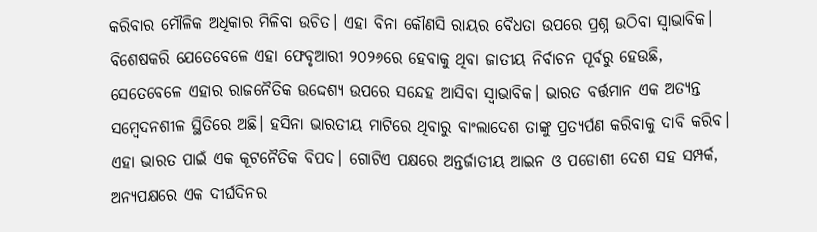କରିବାର ମୌଳିକ ଅଧିକାର ମିଳିବା ଉଚିତ। ଏହା ବିନା କୌଣସି ରାୟର ବୈଧତା ଉପରେ ପ୍ରଶ୍ନ ଉଠିବା ସ୍ବାଭାବିକ। ବିଶେଷକରି ଯେତେବେଳେ ଏହା ଫେବୃଆରୀ ୨୦୨୬ରେ ହେବାକୁ ଥିବା ଜାତୀୟ ନିର୍ବାଚନ ପୂର୍ବରୁ ହେଉଛି, ସେତେବେଳେ ଏହାର ରାଜନୈତିକ ଉଦ୍ଦେଶ୍ୟ ଉପରେ ସନ୍ଦେହ ଆସିବା ସ୍ୱାଭାବିକ। ଭାରତ ବର୍ତ୍ତମାନ ଏକ ଅତ୍ୟନ୍ତ ସମ୍ବେଦନଶୀଳ ସ୍ଥିତିରେ ଅଛି। ହସିନା ଭାରତୀୟ ମାଟିରେ ଥିବାରୁ ବାଂଲାଦେଶ ତାଙ୍କୁ ପ୍ରତ୍ୟର୍ପଣ କରିବାକୁ ଦାବି କରିବ। ଏହା ଭାରତ ପାଇଁ ଏକ କୂଟନୈତିକ ବିପଦ। ଗୋଟିଏ ପକ୍ଷରେ ଅନ୍ତର୍ଜାତୀୟ ଆଇନ ଓ ପଡୋଶୀ ଦେଶ ସହ ସମ୍ପର୍କ, ଅନ୍ୟପକ୍ଷରେ ଏକ ଦୀର୍ଘଦିନର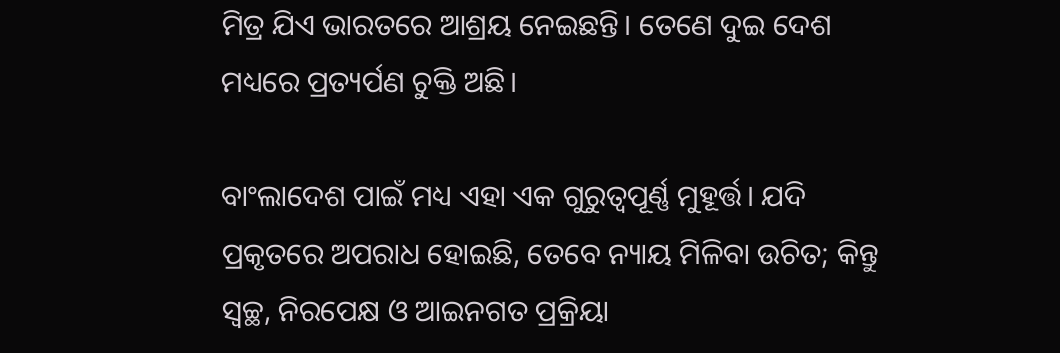ମିତ୍ର ଯିଏ ଭାରତରେ ଆଶ୍ରୟ ନେଇଛନ୍ତି। ତେଣେ ଦୁଇ ଦେଶ ମଧ୍ୟରେ ପ୍ରତ୍ୟର୍ପଣ ଚୁକ୍ତି ଅଛି।

ବାଂଲାଦେଶ ପାଇଁ ମଧ୍ୟ ଏହା ଏକ ଗୁରୁତ୍ୱପୂର୍ଣ୍ଣ ମୁହୂର୍ତ୍ତ। ଯଦି ପ୍ରକୃତରେ ଅପରାଧ ହୋଇଛି, ତେବେ ନ୍ୟାୟ ମିଳିବା ଉଚିତ; କିନ୍ତୁ ସ୍ୱଚ୍ଛ, ନିରପେକ୍ଷ ଓ ଆଇନଗତ ପ୍ରକ୍ରିୟା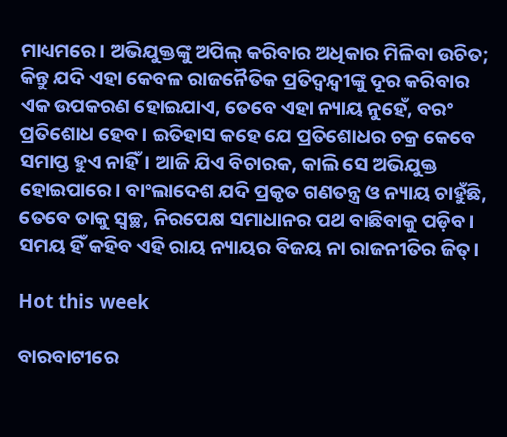ମାଧ୍ୟମରେ। ଅଭିଯୁକ୍ତଙ୍କୁ ଅପିଲ୍ କରିବାର ଅଧିକାର ମିଳିବା ଉଚିତ; କିନ୍ତୁ ଯଦି ଏହା କେବଳ ରାଜନୈତିକ ପ୍ରତିଦ୍ୱନ୍ଦ୍ୱୀଙ୍କୁ ଦୂର କରିବାର ଏକ ଉପକରଣ ହୋଇଯାଏ, ତେବେ ଏହା ନ୍ୟାୟ ନୁହେଁ, ବରଂ ପ୍ରତିଶୋଧ ହେବ। ଇତିହାସ କହେ ଯେ ପ୍ରତିଶୋଧର ଚକ୍ର କେବେ ସମାପ୍ତ ହୁଏ ନାହିଁ। ଆଜି ଯିଏ ବିଚାରକ, କାଲି ସେ ଅଭିଯୁକ୍ତ ହୋଇପାରେ। ବାଂଲାଦେଶ ଯଦି ପ୍ରକୃତ ଗଣତନ୍ତ୍ର ଓ ନ୍ୟାୟ ଚାହୁଁଛି, ତେବେ ତାକୁ ସ୍ୱଚ୍ଛ, ନିରପେକ୍ଷ ସମାଧାନର ପଥ ବାଛିବାକୁ ପଡ଼ିବ। ସମୟ ହିଁ କହିବ ଏହି ରାୟ ନ୍ୟାୟର ବିଜୟ ନା ରାଜନୀତିର ଜିତ୍‌।

Hot this week

ବାରବାଟୀରେ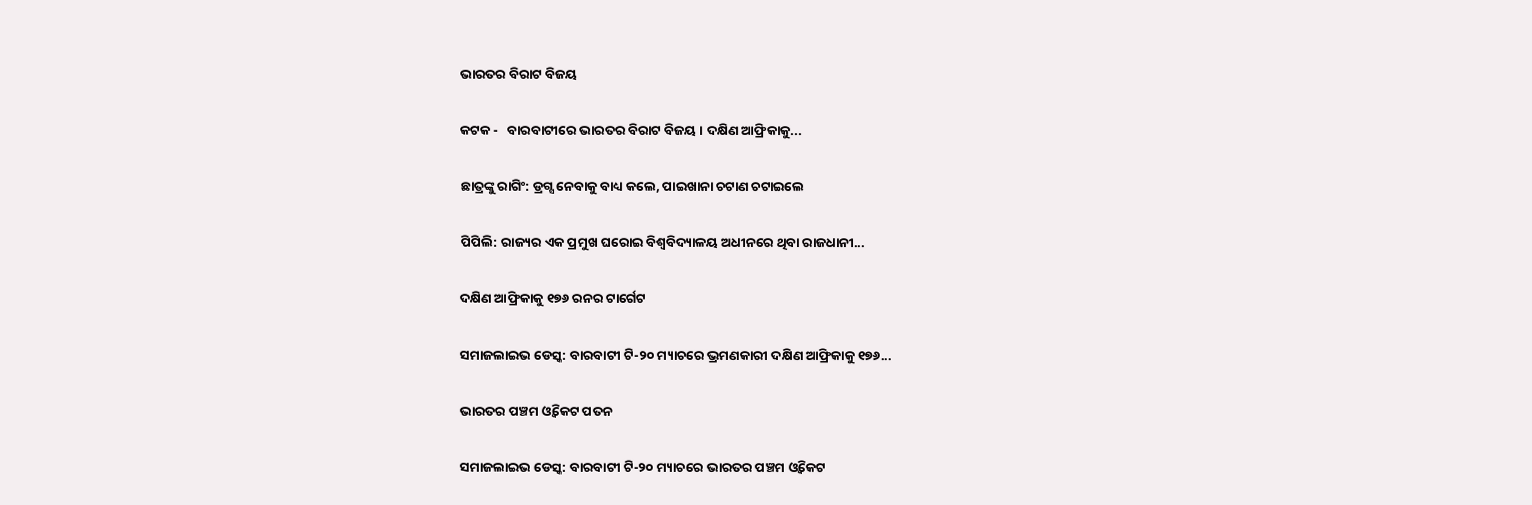ଭାରତର ବିରାଟ ବିଜୟ

କଟକ -   ବାରବାଟୀରେ ଭାରତର ବିରାଟ ବିଜୟ । ଦକ୍ଷିଣ ଆଫ୍ରିକାକୁ...

ଛାତ୍ରଙ୍କୁ ରାଗିଂ: ଡ୍ରଗ୍ସ ନେବାକୁ ବାଧ୍ୟ କଲେ, ପାଇଖାନା ଚଟାଣ ଚଟାଇଲେ

ପିପିଲି: ରାଜ୍ୟର ଏକ ପ୍ରମୁଖ ଘରୋଇ ବିଶ୍ୱବିଦ୍ୟାଳୟ ଅଧୀନରେ ଥିବା ରାଜଧାନୀ...

ଦକ୍ଷିଣ ଆଫ୍ରିକାକୁ ୧୭୬ ରନର ଟାର୍ଗେଟ

ସମାଜଲାଇଭ ଡେସ୍କ: ବାରବାଟୀ ଟି-୨୦ ମ୍ୟାଚରେ ଭ୍ରମଣକାରୀ ଦକ୍ଷିଣ ଆଫ୍ରିକାକୁ ୧୭୬...

ଭାରତର ପଞ୍ଚମ ଓ୍ୱିକେଟ ପତନ

ସମାଜଲାଇଭ ଡେସ୍କ: ବାରବାଟୀ ଟି-୨୦ ମ୍ୟାଚରେ ଭାରତର ପଞ୍ଚମ ଓ୍ୱିକେଟ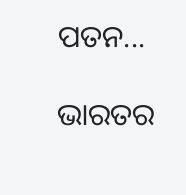ପତନ...

ଭାରତର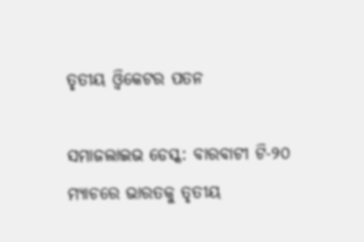ତୃତୀୟ ଓ୍ୱିକେଟର ପତନ

ସମାଜଲାଇଭ ଡେସ୍କ: ବାରବାଟୀ ଟି-୨୦ ମ୍ୟାଚରେ ଭାରତକୁ ତୃତୀୟ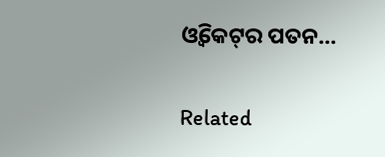ଓ୍ୱିକେଟ୍‌ର ପତନ...

Related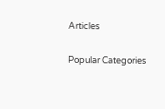Articles

Popular Categories